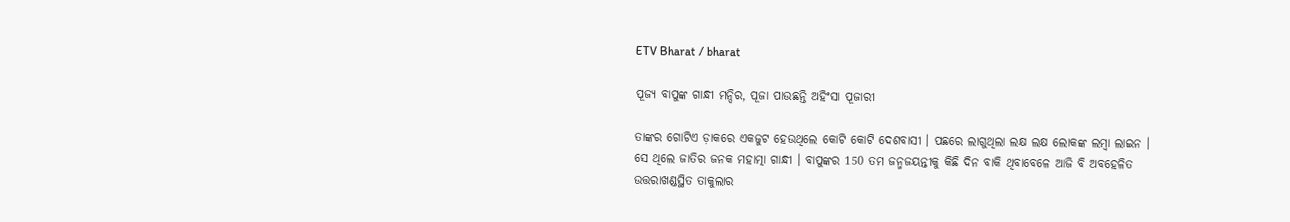ETV Bharat / bharat

ପୂଜ୍ୟ ବାପୁଙ୍କ ଗାନ୍ଧୀ ମନ୍ଦିର, ପୂଜା ପାଉଛନ୍ତି ଅହିଂସା ପୂଜାରୀ

ତାଙ୍କର ଗୋଟିଏ ଡ଼ାକରେ ଏକଜୁଟ ହେଉଥିଲେ କୋଟି କୋଟି ଦେଶବାସୀ । ପଛରେ ଲାଗୁଥିଲା ଲକ୍ଷ ଲକ୍ଷ ଲୋକଙ୍କ ଲମ୍ବା ଲାଇନ । ସେ ଥିଲେ ଜାତିର ଜନକ ମହାତ୍ମା ଗାନ୍ଧୀ । ବାପୁଙ୍କର 150 ତମ ଜନ୍ମଜୟନ୍ତୀକୁ କିଛି ଦିନ ବାକି ଥିବାବେଳେ ଆଜି ବି ଅବହେଳିତ ଉତ୍ତରାଖଣ୍ଡସ୍ଥିତ ତାକୁଲାର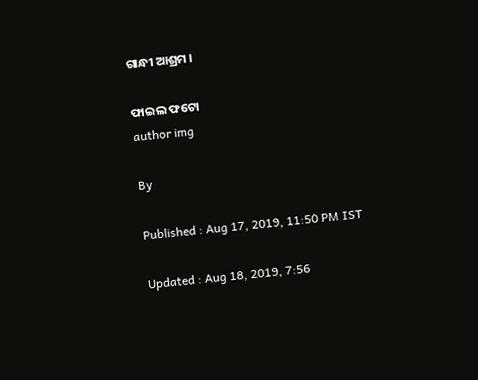ଗାନ୍ଧୀ ଆଶ୍ରମ ।

ଫାଇଲ ଫଟୋ
author img

By

Published : Aug 17, 2019, 11:50 PM IST

Updated : Aug 18, 2019, 7:56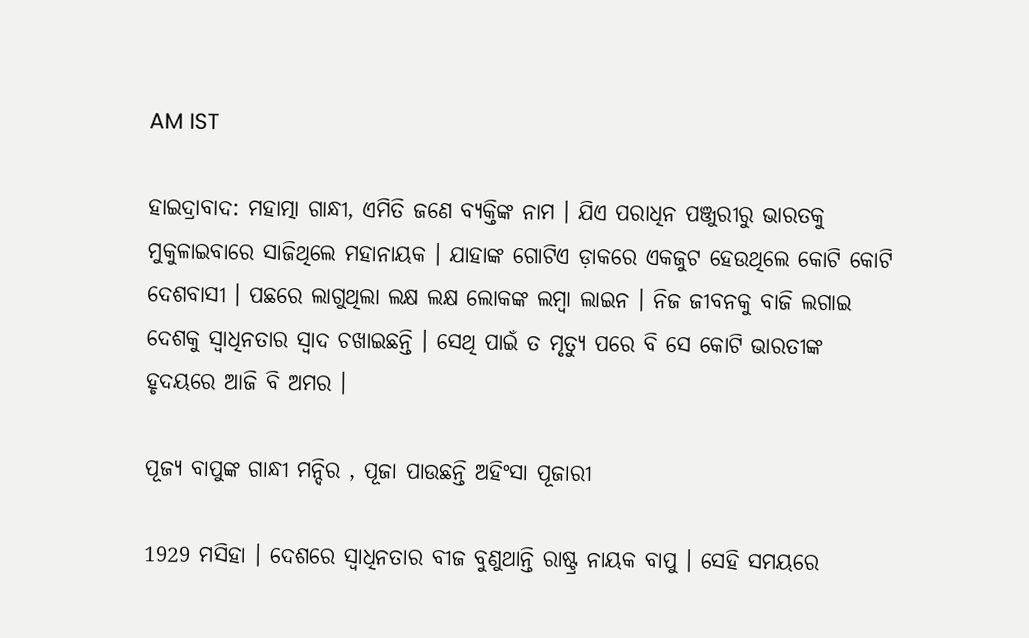AM IST

ହାଇଦ୍ରାବାଦ: ମହାତ୍ମା ଗାନ୍ଧୀ, ଏମିତି ଜଣେ ବ୍ୟକ୍ତିଙ୍କ ନାମ । ଯିଏ ପରାଧିନ ପଞ୍ଜୁରୀରୁ ଭାରତକୁ ମୁକୁଳାଇବାରେ ସାଜିଥିଲେ ମହାନାୟକ । ଯାହାଙ୍କ ଗୋଟିଏ ଡ଼ାକରେ ଏକଜୁଟ ହେଉଥିଲେ କୋଟି କୋଟି ଦେଶବାସୀ । ପଛରେ ଲାଗୁଥିଲା ଲକ୍ଷ ଲକ୍ଷ ଲୋକଙ୍କ ଲମ୍ବା ଲାଇନ । ନିଜ ଜୀବନକୁ ବାଜି ଲଗାଇ ଦେଶକୁ ସ୍ବାଧିନତାର ସ୍ବାଦ ଚଖାଇଛନ୍ତି । ସେଥି ପାଇଁ ତ ମୃତ୍ୟୁ ପରେ ବି ସେ କୋଟି ଭାରତୀଙ୍କ ହୃଦୟରେ ଆଜି ବି ଅମର ।

ପୂଜ୍ୟ ବାପୁଙ୍କ ଗାନ୍ଧୀ ମନ୍ଦିର , ପୂଜା ପାଉଛନ୍ତି ଅହିଂସା ପୂଜାରୀ

1929 ମସିହା । ଦେଶରେ ସ୍ବାଧିନତାର ବୀଜ ବୁଣୁଥାନ୍ତି ରାଷ୍ଟ୍ର ନାୟକ ବାପୁ । ସେହି ସମୟରେ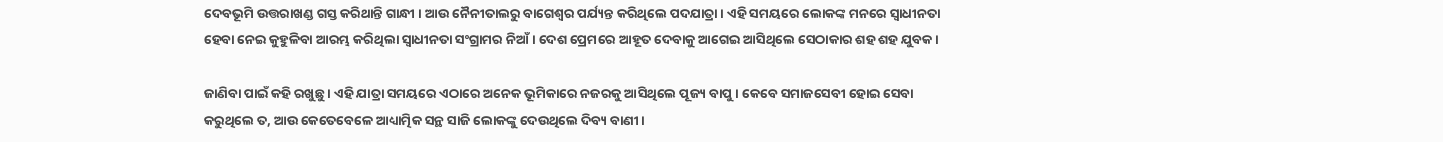ଦେବଭୂମି ଉତ୍ତରାଖଣ୍ଡ ଗସ୍ତ କରିଥାନ୍ତି ଗାନ୍ଧୀ । ଆଉ ନୈନୀତାଲରୁ ବାଗେଶ୍ବର ପର୍ଯ୍ୟନ୍ତ କରିଥିଲେ ପଦଯାତ୍ରା । ଏହି ସମୟରେ ଲୋକଙ୍କ ମନରେ ସ୍ବାଧୀନତା ହେବା ନେଇ କୁହୁଳିବା ଆରମ୍ଭ କରିଥିଲା ସ୍ବାଧୀନତା ସଂଗ୍ରାମର ନିଆଁ । ଦେଶ ପ୍ରେମରେ ଆହୂତ ଦେବାକୁ ଆଗେଇ ଆସିଥିଲେ ସେଠାକାର ଶହ ଶହ ଯୁବକ ।

ଜାଣିବା ପାଇଁ କହି ରଖୁଛୁ । ଏହି ଯାତ୍ରା ସମୟରେ ଏଠାରେ ଅନେକ ଭୂମିକାରେ ନଜରକୁ ଆସିଥିଲେ ପୂଜ୍ୟ ବାପୁ । କେବେ ସମାଜସେବୀ ହୋଇ ସେବା କରୁଥିଲେ ତ, ଆଉ କେତେବେଳେ ଆଧ୍ୟାତ୍ମିକ ସନ୍ଥ ସାଜି ଲୋକଙ୍କୁ ଦେଉଥିଲେ ଦିବ୍ୟ ବାଣୀ ।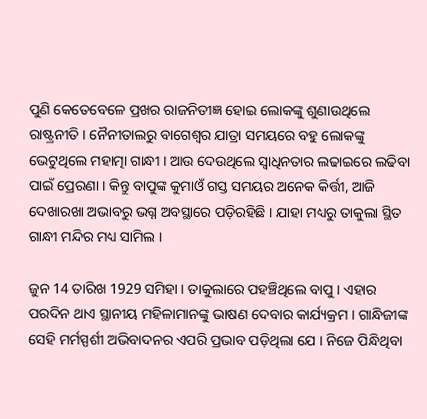ପୁଣି କେତେବେଳେ ପ୍ରଖର ରାଜନିତୀଜ୍ଞ ହୋଇ ଲୋକଙ୍କୁ ଶୁଣାଉଥିଲେ ରାଷ୍ଟ୍ରନୀତି । ନୈନୀତାଲରୁ ବାଗେଶ୍ବର ଯାତ୍ରା ସମୟରେ ବହୁ ଲୋକଙ୍କୁ ଭେଟୁଥିଲେ ମହାତ୍ମା ଗାନ୍ଧୀ । ଆଉ ଦେଉଥିଲେ ସ୍ବାଧିନତାର ଲଢାଇରେ ଲଢିବା ପାଇଁ ପ୍ରେରଣା । କିନ୍ତୁ ବାପୁଙ୍କ କୁମାଓଁ ଗସ୍ତ ସମୟର ଅନେକ କିର୍ତ୍ତୀ, ଆଜି ଦେଖାରଖା ଅଭାବରୁ ଭଗ୍ନ ଅବସ୍ଥାରେ ପଡ଼ିରହିଛି । ଯାହା ମଧ୍ୟରୁ ତାକୁଲା ସ୍ଥିତ ଗାନ୍ଧୀ ମନ୍ଦିର ମଧ୍ୟ ସାମିଲ ।

ଜୁନ 14 ତାରିଖ 1929 ସମିହା । ତାକୁଲାରେ ପହଞ୍ଚିଥିଲେ ବାପୁ । ଏହାର ପରଦିନ ଥାଏ ସ୍ଥାନୀୟ ମହିଳାମାନଙ୍କୁ ଭାଷଣ ଦେବାର କାର୍ଯ୍ୟକ୍ରମ । ଗାନ୍ଧିଜୀଙ୍କ ସେହି ମର୍ମସ୍ପର୍ଶୀ ଅଭିବାଦନର ଏପରି ପ୍ରଭାବ ପଡ଼ିଥିଲା ଯେ । ନିଜେ ପିନ୍ଧିଥିବା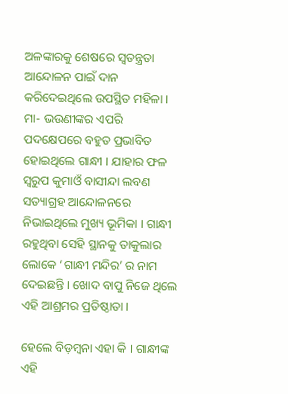ଅଳଙ୍କାରକୁ ଶେଷରେ ସ୍ବତନ୍ତ୍ରତା ଆନ୍ଦୋଳନ ପାଇଁ ଦାନ କରିଦେଇଥିଲେ ଉପସ୍ଥିତ ମହିଳା । ମା- ଭଉଣୀଙ୍କର ଏପରି ପଦକ୍ଷେପରେ ବହୁତ ପ୍ରଭାବିତ ହୋଇଥିଲେ ଗାନ୍ଧୀ । ଯାହାର ଫଳ ସ୍ବରୁପ କୁମାଓଁ ବାସୀନ୍ଦା ଲବଣ ସତ୍ୟାଗ୍ରହ ଆନ୍ଦୋଳନରେ ନିଭାଇଥିଲେ ମୁଖ୍ୟ ଭୂମିକା । ଗାନ୍ଧୀ ରହୁଥିବା ସେହି ସ୍ଥାନକୁ ତାକୁଲାର ଲୋକେ ‘ଗାନ୍ଧୀ ମନ୍ଦିର’ ର ନାମ ଦେଇଛନ୍ତି । ଖୋଦ ବାପୁ ନିଜେ ଥିଲେ ଏହି ଆଶ୍ରମର ପ୍ରତିଷ୍ଠାତା ।

ହେଲେ ବିଡ଼ମ୍ବନା ଏହା କି । ଗାନ୍ଧୀଙ୍କ ଏହି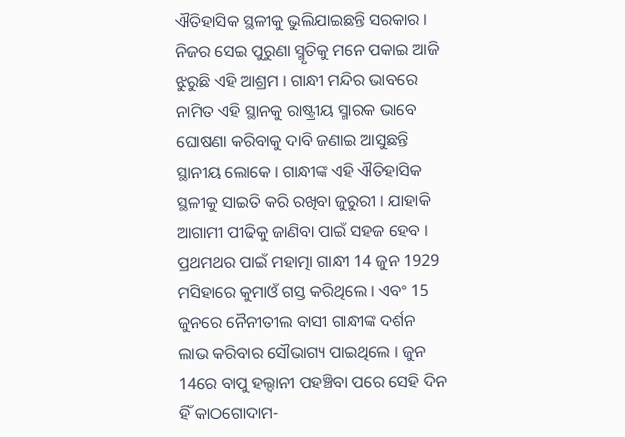ଐତିହାସିକ ସ୍ଥଳୀକୁ ଭୁଲିଯାଇଛନ୍ତି ସରକାର । ନିଜର ସେଇ ପୁରୁଣା ସ୍ମୃତିକୁ ମନେ ପକାଇ ଆଜି ଝୁରୁଛି ଏହି ଆଶ୍ରମ । ଗାନ୍ଧୀ ମନ୍ଦିର ଭାବରେ ନାମିତ ଏହି ସ୍ଥାନକୁ ରାଷ୍ଟ୍ରୀୟ ସ୍ମାରକ ଭାବେ ଘୋଷଣା କରିବାକୁ ଦାବି ଜଣାଇ ଆସୁଛନ୍ତି ସ୍ଥାନୀୟ ଲୋକେ । ଗାନ୍ଧୀଙ୍କ ଏହି ଐତିହାସିକ ସ୍ଥଳୀକୁ ସାଇତି କରି ରଖିବା ଜୁରୁରୀ । ଯାହାକି ଆଗାମୀ ପୀଢିକୁ ଜାଣିବା ପାଇଁ ସହଜ ହେବ । ପ୍ରଥମଥର ପାଇଁ ମହାତ୍ମା ଗାନ୍ଧୀ 14 ଜୁନ 1929 ମସିହାରେ କୁମାଓଁ ଗସ୍ତ କରିଥିଲେ । ଏବଂ 15 ଜୁନରେ ନୈନୀତୀଲ ବାସୀ ଗାନ୍ଧୀଙ୍କ ଦର୍ଶନ ଲାଭ କରିବାର ସୌଭାଗ୍ୟ ପାଇଥିଲେ । ଜୁନ 14ରେ ବାପୁ ହଲ୍ଦାନୀ ପହଞ୍ଚିବା ପରେ ସେହି ଦିନ ହିଁ କାଠଗୋଦାମ-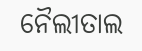ନୈଲୀତାଲ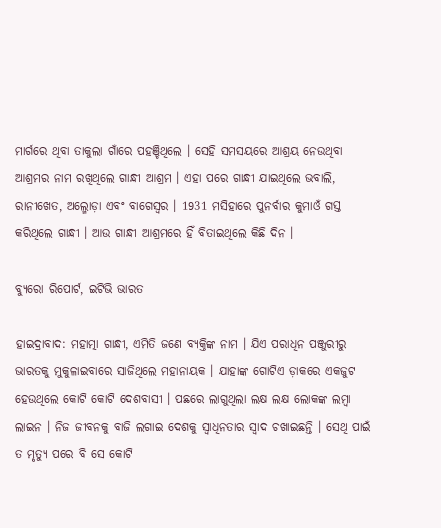ମାର୍ଗରେ ଥିବା ତାକୁଲା ଗାଁରେ ପହଞ୍ଚିଥିଲେ । ସେହି ସମସୟରେ ଆଶ୍ରୟ ନେଉଥିବା ଆଶ୍ରମର ନାମ ରଖିଥିଲେ ଗାନ୍ଧୀ ଆଶ୍ରମ । ଏହା ପରେ ଗାନ୍ଧୀ ଯାଇଥିଲେ ଭବାଲି, ରାନୀଖେତ, ଅଲ୍ମୋଡ଼ା ଏବଂ ବାଗେସ୍ବର । 1931 ମସିହାରେ ପୁନର୍ବାର କୁମାଓଁ ଗସ୍ତ କରିଥିଲେ ଗାନ୍ଧୀ । ଆଉ ଗାନ୍ଧୀ ଆଶ୍ରମରେ ହିଁ ବିତାଇଥିଲେ କିଛି ଦିନ ।

ବ୍ୟୁରୋ ରିପୋର୍ଟ, ଇଟିଭି ଭାରତ

ହାଇଦ୍ରାବାଦ: ମହାତ୍ମା ଗାନ୍ଧୀ, ଏମିତି ଜଣେ ବ୍ୟକ୍ତିଙ୍କ ନାମ । ଯିଏ ପରାଧିନ ପଞ୍ଜୁରୀରୁ ଭାରତକୁ ମୁକୁଳାଇବାରେ ସାଜିଥିଲେ ମହାନାୟକ । ଯାହାଙ୍କ ଗୋଟିଏ ଡ଼ାକରେ ଏକଜୁଟ ହେଉଥିଲେ କୋଟି କୋଟି ଦେଶବାସୀ । ପଛରେ ଲାଗୁଥିଲା ଲକ୍ଷ ଲକ୍ଷ ଲୋକଙ୍କ ଲମ୍ବା ଲାଇନ । ନିଜ ଜୀବନକୁ ବାଜି ଲଗାଇ ଦେଶକୁ ସ୍ବାଧିନତାର ସ୍ବାଦ ଚଖାଇଛନ୍ତି । ସେଥି ପାଇଁ ତ ମୃତ୍ୟୁ ପରେ ବି ସେ କୋଟି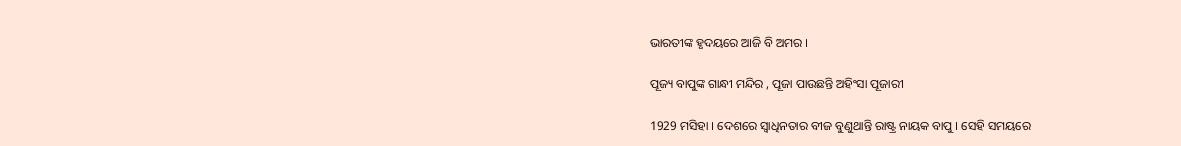ଭାରତୀଙ୍କ ହୃଦୟରେ ଆଜି ବି ଅମର ।

ପୂଜ୍ୟ ବାପୁଙ୍କ ଗାନ୍ଧୀ ମନ୍ଦିର , ପୂଜା ପାଉଛନ୍ତି ଅହିଂସା ପୂଜାରୀ

1929 ମସିହା । ଦେଶରେ ସ୍ବାଧିନତାର ବୀଜ ବୁଣୁଥାନ୍ତି ରାଷ୍ଟ୍ର ନାୟକ ବାପୁ । ସେହି ସମୟରେ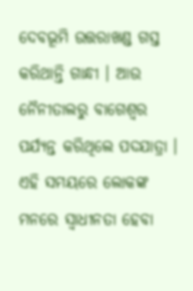ଦେବଭୂମି ଉତ୍ତରାଖଣ୍ଡ ଗସ୍ତ କରିଥାନ୍ତି ଗାନ୍ଧୀ । ଆଉ ନୈନୀତାଲରୁ ବାଗେଶ୍ବର ପର୍ଯ୍ୟନ୍ତ କରିଥିଲେ ପଦଯାତ୍ରା । ଏହି ସମୟରେ ଲୋକଙ୍କ ମନରେ ସ୍ବାଧୀନତା ହେବା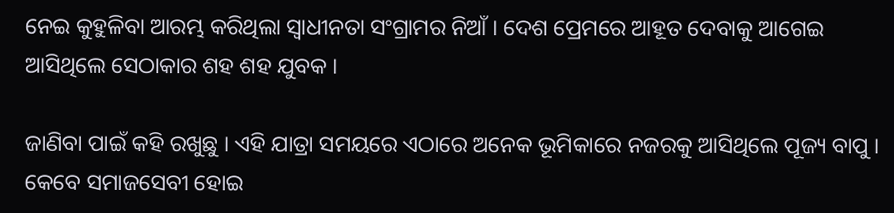ନେଇ କୁହୁଳିବା ଆରମ୍ଭ କରିଥିଲା ସ୍ବାଧୀନତା ସଂଗ୍ରାମର ନିଆଁ । ଦେଶ ପ୍ରେମରେ ଆହୂତ ଦେବାକୁ ଆଗେଇ ଆସିଥିଲେ ସେଠାକାର ଶହ ଶହ ଯୁବକ ।

ଜାଣିବା ପାଇଁ କହି ରଖୁଛୁ । ଏହି ଯାତ୍ରା ସମୟରେ ଏଠାରେ ଅନେକ ଭୂମିକାରେ ନଜରକୁ ଆସିଥିଲେ ପୂଜ୍ୟ ବାପୁ । କେବେ ସମାଜସେବୀ ହୋଇ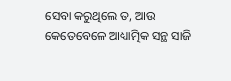ସେବା କରୁଥିଲେ ତ, ଆଉ କେତେବେଳେ ଆଧ୍ୟାତ୍ମିକ ସନ୍ଥ ସାଜି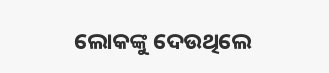ଲୋକଙ୍କୁ ଦେଉଥିଲେ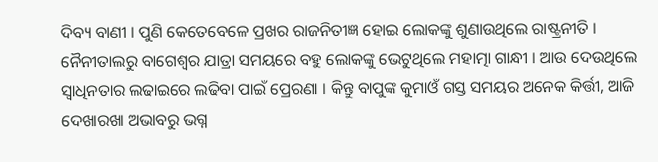ଦିବ୍ୟ ବାଣୀ । ପୁଣି କେତେବେଳେ ପ୍ରଖର ରାଜନିତୀଜ୍ଞ ହୋଇ ଲୋକଙ୍କୁ ଶୁଣାଉଥିଲେ ରାଷ୍ଟ୍ରନୀତି । ନୈନୀତାଲରୁ ବାଗେଶ୍ବର ଯାତ୍ରା ସମୟରେ ବହୁ ଲୋକଙ୍କୁ ଭେଟୁଥିଲେ ମହାତ୍ମା ଗାନ୍ଧୀ । ଆଉ ଦେଉଥିଲେ ସ୍ବାଧିନତାର ଲଢାଇରେ ଲଢିବା ପାଇଁ ପ୍ରେରଣା । କିନ୍ତୁ ବାପୁଙ୍କ କୁମାଓଁ ଗସ୍ତ ସମୟର ଅନେକ କିର୍ତ୍ତୀ, ଆଜି ଦେଖାରଖା ଅଭାବରୁ ଭଗ୍ନ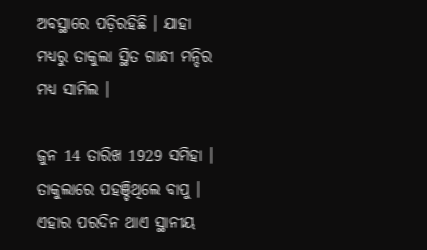ଅବସ୍ଥାରେ ପଡ଼ିରହିଛି । ଯାହା ମଧ୍ୟରୁ ତାକୁଲା ସ୍ଥିତ ଗାନ୍ଧୀ ମନ୍ଦିର ମଧ୍ୟ ସାମିଲ ।

ଜୁନ 14 ତାରିଖ 1929 ସମିହା । ତାକୁଲାରେ ପହଞ୍ଚିଥିଲେ ବାପୁ । ଏହାର ପରଦିନ ଥାଏ ସ୍ଥାନୀୟ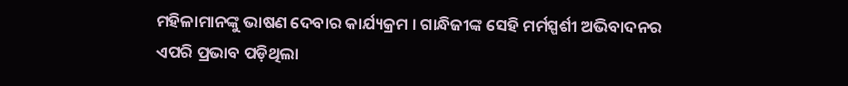ମହିଳାମାନଙ୍କୁ ଭାଷଣ ଦେବାର କାର୍ଯ୍ୟକ୍ରମ । ଗାନ୍ଧିଜୀଙ୍କ ସେହି ମର୍ମସ୍ପର୍ଶୀ ଅଭିବାଦନର ଏପରି ପ୍ରଭାବ ପଡ଼ିଥିଲା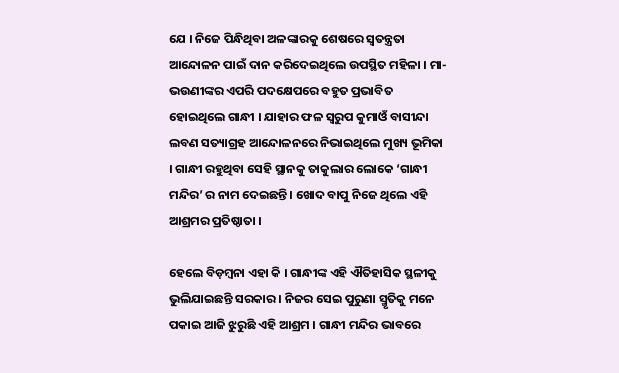ଯେ । ନିଜେ ପିନ୍ଧିଥିବା ଅଳଙ୍କାରକୁ ଶେଷରେ ସ୍ବତନ୍ତ୍ରତା ଆନ୍ଦୋଳନ ପାଇଁ ଦାନ କରିଦେଇଥିଲେ ଉପସ୍ଥିତ ମହିଳା । ମା- ଭଉଣୀଙ୍କର ଏପରି ପଦକ୍ଷେପରେ ବହୁତ ପ୍ରଭାବିତ ହୋଇଥିଲେ ଗାନ୍ଧୀ । ଯାହାର ଫଳ ସ୍ବରୁପ କୁମାଓଁ ବାସୀନ୍ଦା ଲବଣ ସତ୍ୟାଗ୍ରହ ଆନ୍ଦୋଳନରେ ନିଭାଇଥିଲେ ମୁଖ୍ୟ ଭୂମିକା । ଗାନ୍ଧୀ ରହୁଥିବା ସେହି ସ୍ଥାନକୁ ତାକୁଲାର ଲୋକେ ‘ଗାନ୍ଧୀ ମନ୍ଦିର’ ର ନାମ ଦେଇଛନ୍ତି । ଖୋଦ ବାପୁ ନିଜେ ଥିଲେ ଏହି ଆଶ୍ରମର ପ୍ରତିଷ୍ଠାତା ।

ହେଲେ ବିଡ଼ମ୍ବନା ଏହା କି । ଗାନ୍ଧୀଙ୍କ ଏହି ଐତିହାସିକ ସ୍ଥଳୀକୁ ଭୁଲିଯାଇଛନ୍ତି ସରକାର । ନିଜର ସେଇ ପୁରୁଣା ସ୍ମୃତିକୁ ମନେ ପକାଇ ଆଜି ଝୁରୁଛି ଏହି ଆଶ୍ରମ । ଗାନ୍ଧୀ ମନ୍ଦିର ଭାବରେ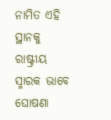ନାମିତ ଏହି ସ୍ଥାନକୁ ରାଷ୍ଟ୍ରୀୟ ସ୍ମାରକ ଭାବେ ଘୋଷଣା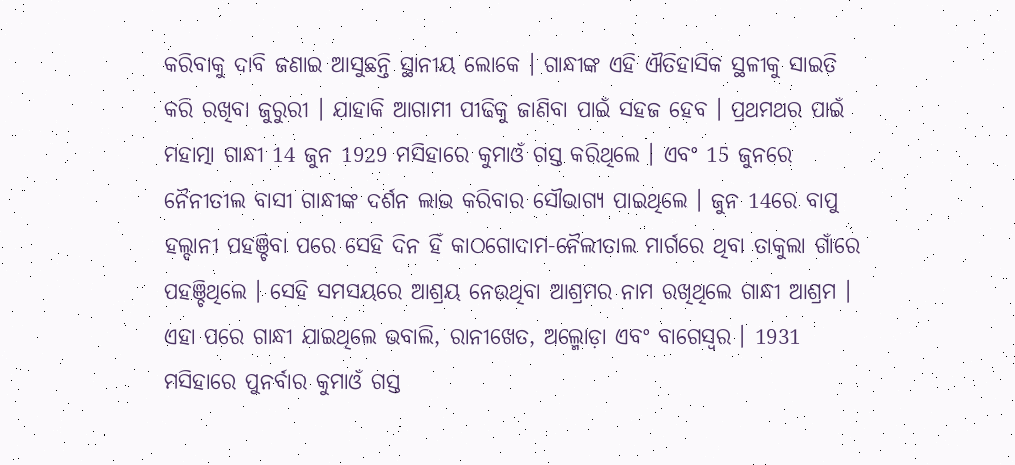କରିବାକୁ ଦାବି ଜଣାଇ ଆସୁଛନ୍ତି ସ୍ଥାନୀୟ ଲୋକେ । ଗାନ୍ଧୀଙ୍କ ଏହି ଐତିହାସିକ ସ୍ଥଳୀକୁ ସାଇତି କରି ରଖିବା ଜୁରୁରୀ । ଯାହାକି ଆଗାମୀ ପୀଢିକୁ ଜାଣିବା ପାଇଁ ସହଜ ହେବ । ପ୍ରଥମଥର ପାଇଁ ମହାତ୍ମା ଗାନ୍ଧୀ 14 ଜୁନ 1929 ମସିହାରେ କୁମାଓଁ ଗସ୍ତ କରିଥିଲେ । ଏବଂ 15 ଜୁନରେ ନୈନୀତୀଲ ବାସୀ ଗାନ୍ଧୀଙ୍କ ଦର୍ଶନ ଲାଭ କରିବାର ସୌଭାଗ୍ୟ ପାଇଥିଲେ । ଜୁନ 14ରେ ବାପୁ ହଲ୍ଦାନୀ ପହଞ୍ଚିବା ପରେ ସେହି ଦିନ ହିଁ କାଠଗୋଦାମ-ନୈଲୀତାଲ ମାର୍ଗରେ ଥିବା ତାକୁଲା ଗାଁରେ ପହଞ୍ଚିଥିଲେ । ସେହି ସମସୟରେ ଆଶ୍ରୟ ନେଉଥିବା ଆଶ୍ରମର ନାମ ରଖିଥିଲେ ଗାନ୍ଧୀ ଆଶ୍ରମ । ଏହା ପରେ ଗାନ୍ଧୀ ଯାଇଥିଲେ ଭବାଲି, ରାନୀଖେତ, ଅଲ୍ମୋଡ଼ା ଏବଂ ବାଗେସ୍ବର । 1931 ମସିହାରେ ପୁନର୍ବାର କୁମାଓଁ ଗସ୍ତ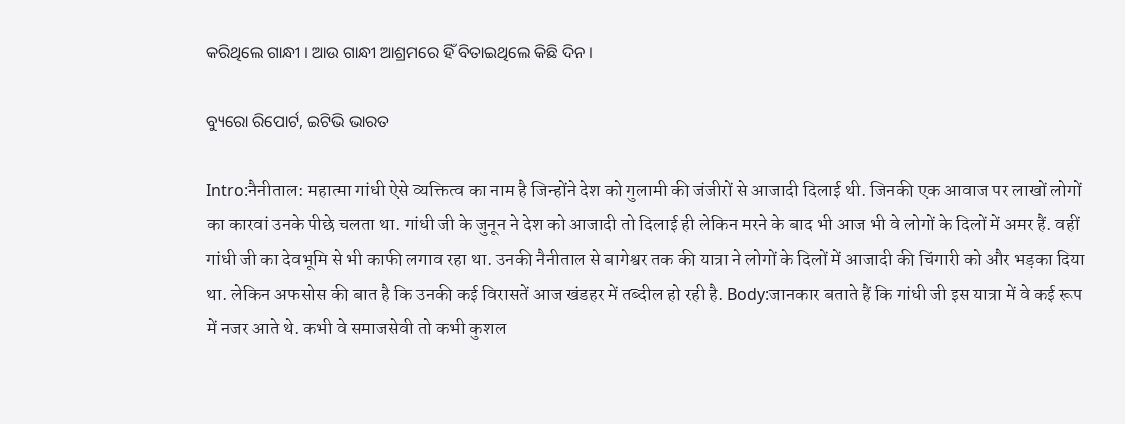କରିଥିଲେ ଗାନ୍ଧୀ । ଆଉ ଗାନ୍ଧୀ ଆଶ୍ରମରେ ହିଁ ବିତାଇଥିଲେ କିଛି ଦିନ ।

ବ୍ୟୁରୋ ରିପୋର୍ଟ, ଇଟିଭି ଭାରତ

Intro:नैनीताल: महात्मा गांधी ऐसे व्यक्तित्व का नाम है जिन्होंने देश को गुलामी की जंजीरों से आजादी दिलाई थी. जिनकी एक आवाज पर लाखों लोगों का कारवां उनके पीछे चलता था. गांधी जी के जुनून ने देश को आजादी तो दिलाई ही लेकिन मरने के बाद भी आज भी वे लोगों के दिलों में अमर हैं. वहीं गांधी जी का देवभूमि से भी काफी लगाव रहा था. उनकी नैनीताल से बागेश्वर तक की यात्रा ने लोगों के दिलों में आजादी की चिंगारी को और भड़का दिया था. लेकिन अफसोस की बात है कि उनकी कई विरासतें आज खंडहर में तब्दील हो रही है. Body:जानकार बताते हैं कि गांधी जी इस यात्रा में वे कई रूप में नजर आते थे. कभी वे समाजसेवी तो कभी कुशल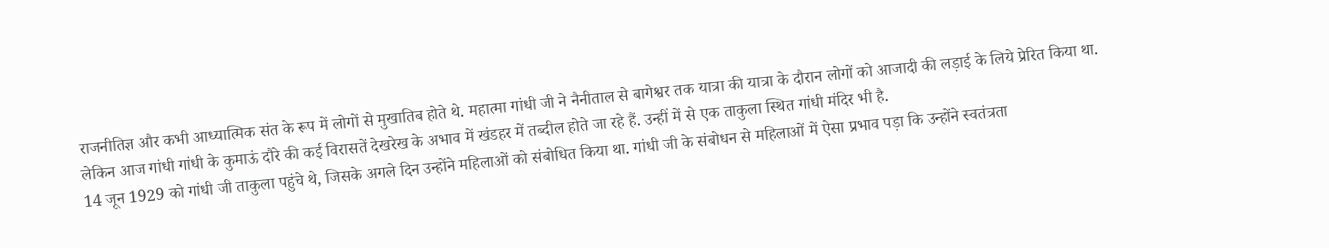राजनीतिज्ञ और कभी आध्यात्मिक संत के रूप में लोगों से मुखातिब होते थे. महात्मा गांधी जी ने नैनीताल से बागेश्वर तक यात्रा की यात्रा के दौरान लोगों को आजादी की लड़ाई के लिये प्रेरित किया था. लेकिन आज गांधी गांधी के कुमाऊं दौरे की कई विरासतें देखरेख के अभाव में खंडहर में तब्दील होते जा रहे हैं. उन्हीं में से एक ताकुला स्थित गांधी मंदिर भी है.
14 जून 1929 को गांधी जी ताकुला पहुंचे थे, जिसके अगले दिन उन्होंने महिलाओं को संबोधित किया था. गांधी जी के संबोधन से महिलाओं में ऐसा प्रभाव पड़ा कि उन्होंने स्वतंत्रता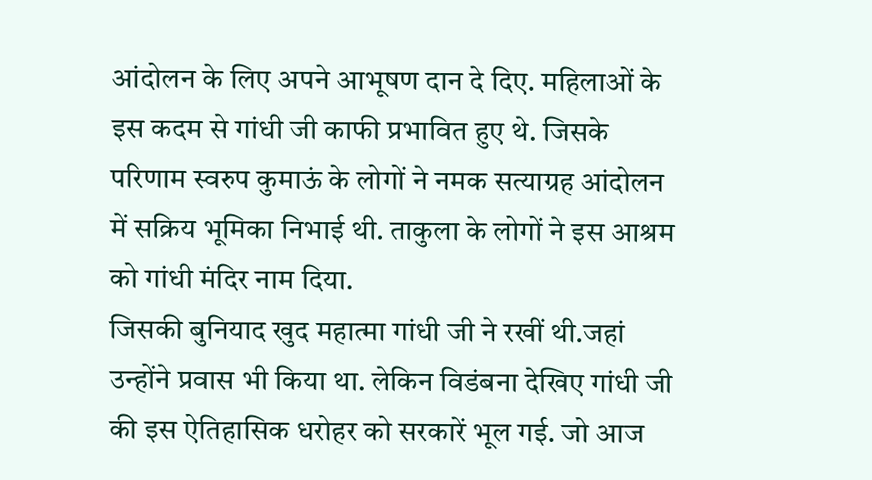आंदोलन के लिए अपने आभूषण दान दे दिए. महिलाओं के इस कदम से गांधी जी काफी प्रभावित हुए थे. जिसके परिणाम स्वरुप कुमाऊं के लोगों ने नमक सत्याग्रह आंदोलन में सक्रिय भूमिका निभाई थी. ताकुला के लोगों ने इस आश्रम को गांधी मंदिर नाम दिया.
जिसकी बुनियाद खुद महात्मा गांधी जी ने रखीं थी.जहां उन्होंने प्रवास भी किया था. लेकिन विडंबना देखिए गांधी जी की इस ऐतिहासिक धरोहर को सरकारें भूल गई. जो आज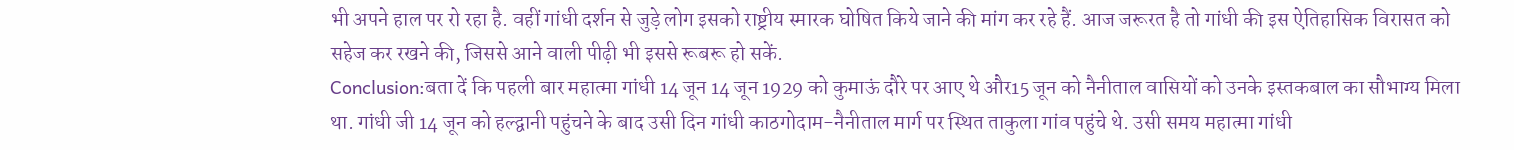भी अपने हाल पर रो रहा है. वहीं गांधी दर्शन से जुड़े लोग इसको राष्ट्रीय स्मारक घोषित किये जाने की मांग कर रहे हैं. आज जरूरत है तो गांधी की इस ऐतिहासिक विरासत को सहेज कर रखने की, जिससे आने वाली पीढ़ी भी इससे रूबरू हो सकें.
Conclusion:बता दें कि पहली बार महात्मा गांधी 14 जून 14 जून 1929 को कुमाऊं दौरे पर आए थे और15 जून को नैनीताल वासियों को उनके इस्तकबाल का सौभाग्य मिला था. गांधी जी 14 जून को हल्द्वानी पहुंचने के बाद उसी दिन गांधी काठगोदाम-नैनीताल मार्ग पर स्थित ताकुला गांव पहुंचे थे. उसी समय महात्मा गांधी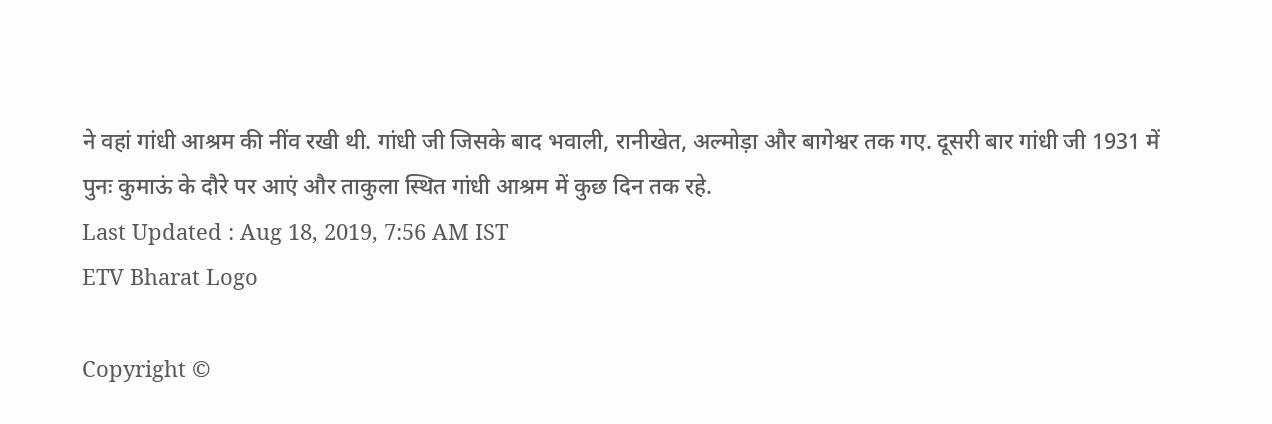ने वहां गांधी आश्रम की नींव रखी थी. गांधी जी जिसके बाद भवाली, रानीखेत, अल्मोड़ा और बागेश्वर तक गए. दूसरी बार गांधी जी 1931 में पुनः कुमाऊं के दौरे पर आएं और ताकुला स्थित गांधी आश्रम में कुछ दिन तक रहे.
Last Updated : Aug 18, 2019, 7:56 AM IST
ETV Bharat Logo

Copyright ©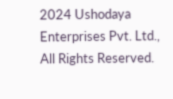2024 Ushodaya Enterprises Pvt. Ltd., All Rights Reserved.